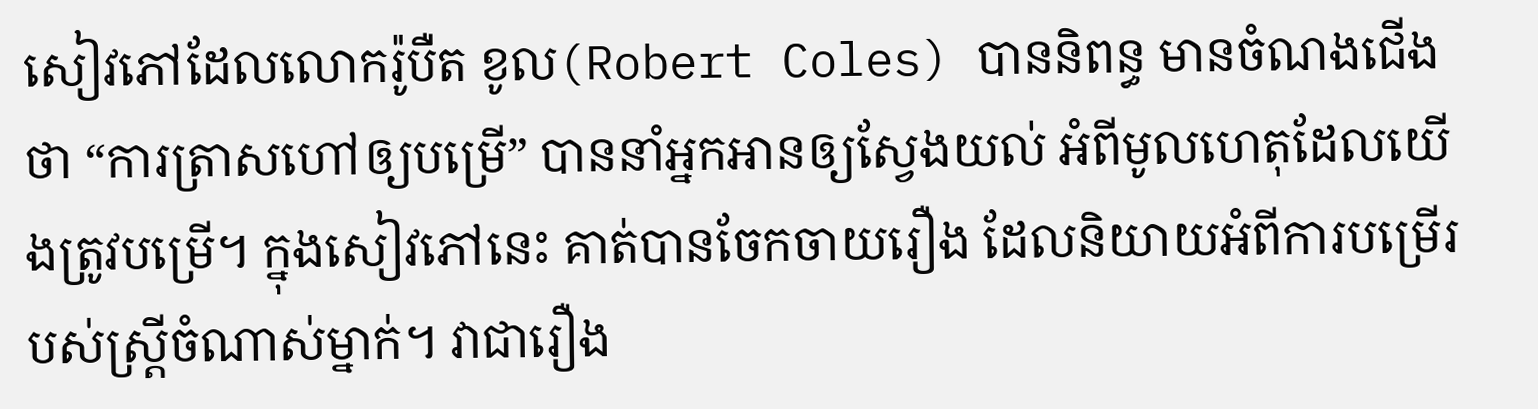សៀវភៅដែលលោករ៉ូបឺត ខូល(Robert Coles) បាននិពន្ធ មានចំណងជើងថា “ការត្រាសហៅឲ្យបម្រើ” បាននាំអ្នកអានឲ្យស្វែងយល់ អំពីមូលហេតុដែលយើងត្រូវបម្រើ។ ក្នុងសៀវភៅនេះ គាត់បានចែកចាយរឿង ដែលនិយាយអំពីការបម្រើរបស់ស្រ្តីចំណាស់ម្នាក់។ វាជារឿង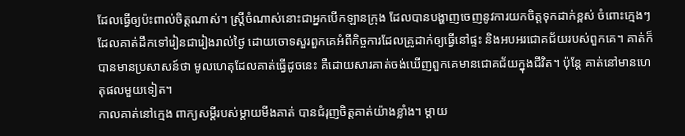ដែលធ្វើឲ្យប៉ះពាល់ចិត្តណាស់។ ស្រ្តីចំណាស់នោះជាអ្នកបើកឡានក្រុង ដែលបានបង្ហាញចេញនូវការយកចិត្តទុកដាក់ខ្ពស់ ចំពោះក្មេងៗ ដែលគាត់ដឹកទៅរៀនជារៀងរាល់ថ្ងៃ ដោយចោទសួរពួកគេអំពីកិច្ចការដែលគ្រូដាក់ឲ្យធ្វើនៅផ្ទះ និងអបអរជោគជ័យរបស់ពួកគេ។ គាត់ក៏បានមានប្រសាសន៍ថា មូលហេតុដែលគាត់ធ្វើដូចនេះ គឺដោយសារគាត់ចង់ឃើញពួកគេមានជោគជ័យក្នុងជីវិត។ ប៉ុន្តែ គាត់នៅមានហេតុផលមួយទៀត។
កាលគាត់នៅក្មេង ពាក្យសម្តីរបស់ម្តាយមីងគាត់ បានជំរុញចិត្តគាត់យ៉ាងខ្លាំង។ ម្តាយ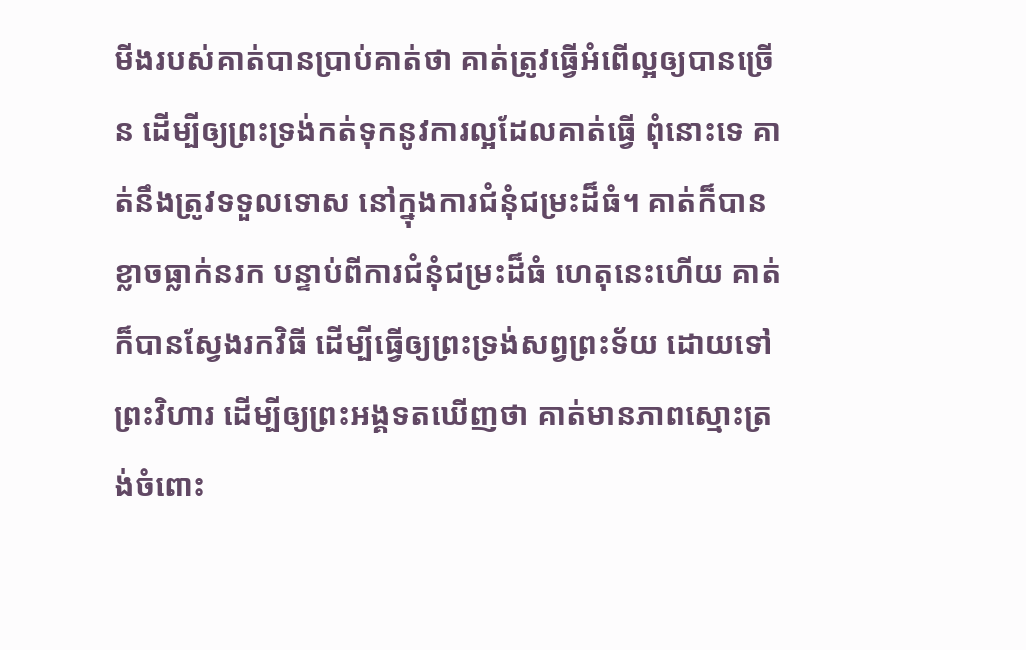មីងរបស់គាត់បានប្រាប់គាត់ថា គាត់ត្រូវធ្វើអំពើល្អឲ្យបានច្រើន ដើម្បីឲ្យព្រះទ្រង់កត់ទុកនូវការល្អដែលគាត់ធ្វើ ពុំនោះទេ គាត់នឹងត្រូវទទួលទោស នៅក្នុងការជំនុំជម្រះដ៏ធំ។ គាត់ក៏បានខ្លាចធ្លាក់នរក បន្ទាប់ពីការជំនុំជម្រះដ៏ធំ ហេតុនេះហើយ គាត់ក៏បានស្វែងរកវិធី ដើម្បីធ្វើឲ្យព្រះទ្រង់សព្វព្រះទ័យ ដោយទៅព្រះវិហារ ដើម្បីឲ្យព្រះអង្គទតឃើញថា គាត់មានភាពស្មោះត្រង់ចំពោះ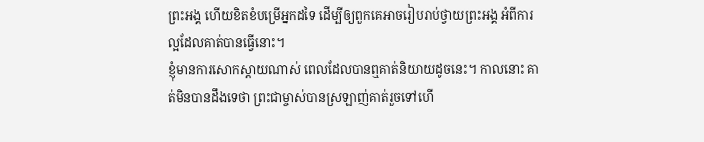ព្រះអង្គ ហើយខិតខំបម្រើអ្នកដទៃ ដើម្បីឲ្យពួកគេអាចរៀបរាប់ថ្វាយព្រះអង្គ អំពីការល្អដែលគាត់បានធ្វើនោះ។
ខ្ញុំមានការសោកស្តាយណាស់ ពេលដែលបានឮគាត់និយាយដូចនេះ។ កាលនោះ គាត់មិនបានដឹងទេថា ព្រះជាម្ចាស់បានស្រឡាញ់គាត់រួចទៅហើ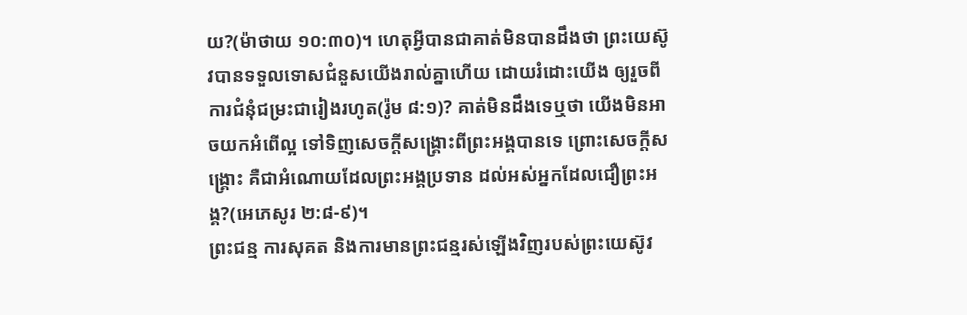យ?(ម៉ាថាយ ១០:៣០)។ ហេតុអ្វីបានជាគាត់មិនបានដឹងថា ព្រះយេស៊ូវបានទទួលទោសជំនួសយើងរាល់គ្នាហើយ ដោយរំដោះយើង ឲ្យរួចពីការជំនុំជម្រះជារៀងរហូត(រ៉ូម ៨:១)? គាត់មិនដឹងទេឬថា យើងមិនអាចយកអំពើល្អ ទៅទិញសេចក្តីសង្រ្គោះពីព្រះអង្គបានទេ ព្រោះសេចក្តីសង្រ្គោះ គឺជាអំណោយដែលព្រះអង្គប្រទាន ដល់អស់អ្នកដែលជឿព្រះអង្គ?(អេភេសូរ ២:៨-៩)។
ព្រះជន្ម ការសុគត និងការមានព្រះជន្មរស់ឡើងវិញរបស់ព្រះយេស៊ូវ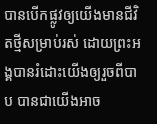បានបើកផ្លូវឲ្យយើងមានជីវិតថ្មីសម្រាប់រស់ ដោយព្រះអង្គបានរំដោះយើងឲ្យរួចពីបាប បានជាយើងអាច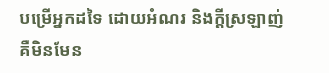បម្រើអ្នកដទៃ ដោយអំណរ និងក្តីស្រឡាញ់ គឺមិនមែន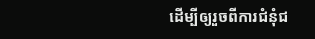ដើម្បីឲ្យរួចពីការជំនុំជ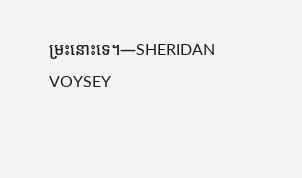ម្រះនោះទេ។—SHERIDAN VOYSEY